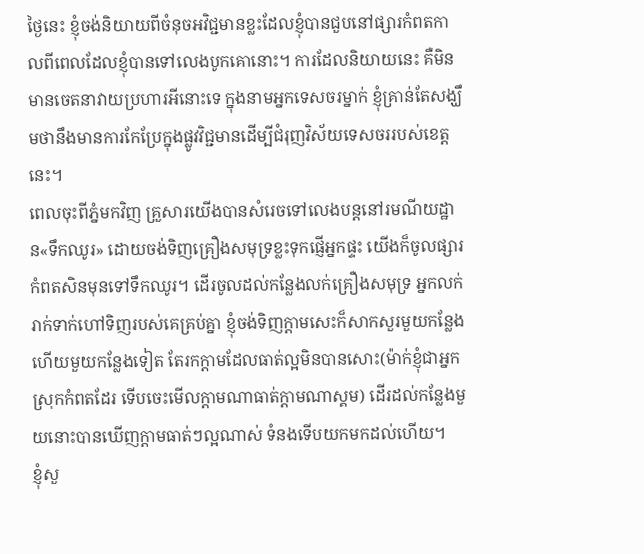ថ្ងៃនេះ ខ្ញុំចង់និយាយពីចំនុចអវិជ្ជមានខ្លះដែលខ្ញុំបានជួបនៅផ្សារកំពតកាលពីពេលដែលខ្ញុំបានទៅលេងបូកគោនោះ។ ការដែលនិយាយនេះ គឺមិនមានចេតនាវាយប្រហារអីនោះទេ ក្នុងនាមអ្នកទេសចរម្នាក់ ខ្ញុំគ្រាន់តែសង្ឃឹមថានឹងមានការកែប្រែក្នុងផ្លូវវិជ្ជមានដើម្បីជំរុញវិស័យទេសចររបស់ខេត្តនេះ។
ពេលចុះពីភ្នំមកវិញ គ្រួសារយើងបានសំរេចទៅលេងបន្តនៅរមណីយដ្ឋាន«ទឹកឈូរ» ដោយចង់ទិញគ្រឿងសមុទ្រខ្លះទុកផ្ញើអ្នកផ្ទះ យើងក៏ចូលផ្សារកំពតសិនមុនទៅទឹកឈូរ។ ដើរចូលដល់កន្លែងលក់គ្រឿងសមុទ្រ អ្នកលក់រាក់ទាក់ហៅទិញរបស់គេគ្រប់គ្នា ខ្ញុំចង់ទិញក្ដាមសេះក៏សាកសួរមួយកន្លែងហើយមួយកន្លែងទៀត តែរកក្ដាមដែលធាត់ល្អមិនបានសោះ(ម៉ាក់ខ្ញុំជាអ្នកស្រុកកំពតដែរ ទើបចេះមើលក្ដាមណាធាត់ក្ដាមណាស្គម) ដើរដល់កន្លែងមួយនោះបានឃើញក្ដាមធាត់ៗល្អណាស់ ទំនងទើបយកមកដល់ហើយ។
ខ្ញុំសួ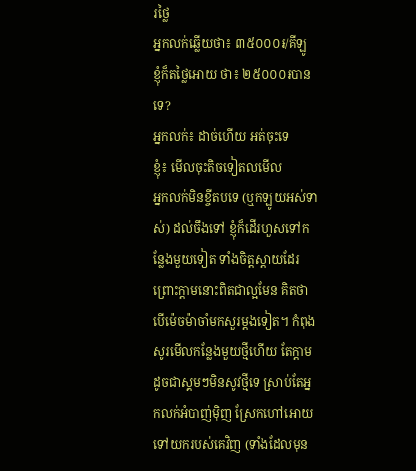រថ្លៃ
អ្នកលក់ឆ្លើយថា៖ ៣៥០០០៛/គីឡូ
ខ្ញុំក៏តថ្លៃអោយ ថា៖ ២៥០០០៛បានទេ?
អ្នកលក់៖ ដាច់ហើយ អត់ចុះទេ
ខ្ញុំ៖ មើលចុះតិចទៀតលមើល
អ្នកលក់មិនខ្ចីតបទេ (ឬកឡូយអស់ទាស់) ដល់ចឹងទៅ ខ្ញុំក៏ដើរហួសទៅកន្លែងមួយទៀត ទាំងចិត្តស្ដាយដែរ ព្រោះក្ដាមនោះពិតជាល្អមែន គិតថាបើម៉េចម៉ាចាំមកសួរម្ដងទៀត។ កំពុងសូរមើលកន្លែងមួយថ្មីហើយ តែក្ដាមដូចជាស្គមៗមិនសូវថ្មីទេ ស្រាប់តែអ្នកលក់អំបាញ់ម៉ិញ ស្រែកហៅអោយទៅយករបស់គេវិញ (ទាំងដែលមុន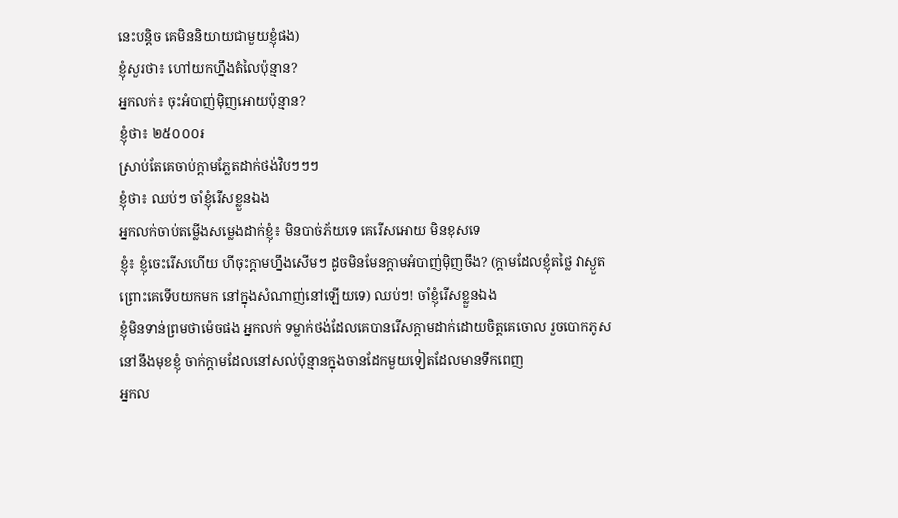នេះបន្តិច គេមិននិយាយជាមួយខ្ញុំផង)
ខ្ញុំសួរថា៖ ហៅយកហ្នឹងតំលៃប៉ុន្មាន?
អ្នកលក់៖ ចុះអំបាញ់ម៉ិញអោយប៉ុន្មាន?
ខ្ញុំថា៖ ២៥០០០៛
ស្រាប់តែគេចាប់ក្ដាមភ្លែតដាក់ថង់វិបៗៗៗ
ខ្ញុំថា៖ ឈប់ៗ ចាំខ្ញុំរើសខ្លួនឯង
អ្នកលក់ចាប់តម្លើងសម្លេងដាក់ខ្ញុំ៖ មិនបាច់ភ័យទេ គេរើសអោយ មិនខុសទេ
ខ្ញុំ៖ ខ្ញុំចេះរើសហើយ ហីចុះក្ដាមហ្នឹងសើមៗ ដូចមិនមែនក្ដាមអំបាញ់ម៉ិញចឹង? (ក្ដាមដែលខ្ញុំតថ្លៃ វាស្ងួតព្រោះគេទើបយកមក នៅក្នុងសំណាញ់នៅឡើយទេ) ឈប់ៗ! ចាំខ្ញុំរើសខ្លួនឯង
ខ្ញុំមិនទាន់ព្រមថាម៉េចផង អ្នកលក់ ទម្លាក់ថង់ដែលគេបានរើសក្ដាមដាក់ដោយចិត្តគេចោល រួចបោកភូសនៅនឹងមុខខ្ញុំ ចាក់ក្ដាមដែលនៅសល់ប៉ុន្មានក្នុងចានដែកមួយទៀតដែលមានទឹកពេញ
អ្នកល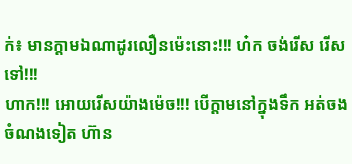ក់៖ មានក្ដាមឯណាដូរលឿនម៉េះនោះ!!! ហ៎ក ចង់រើស រើសទៅ!!!
ហាក!!! អោយរើសយ៉ាងម៉េច!!! បើក្ដាមនៅក្នុងទឹក អត់ចងចំណងទៀត ហ៊ាន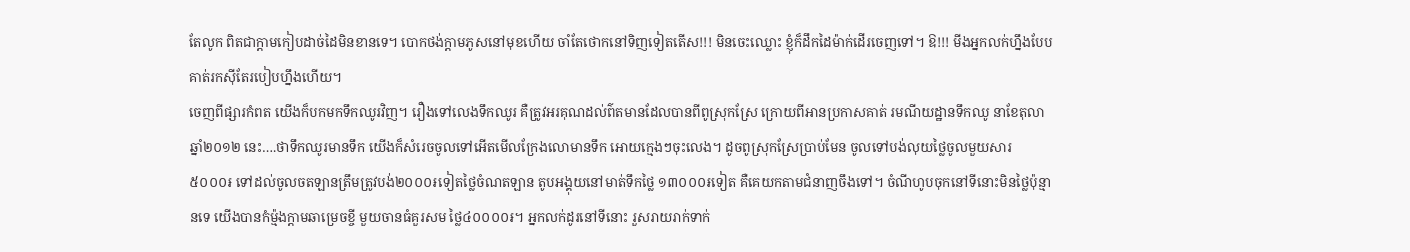តែលូក ពិតជាក្ដាមកៀបដាច់ដៃមិនខានទេ។ បោកថង់ក្ដាមភូសនៅមុខហើយ ចាំតែថោកនៅទិញទៀតតើស!!! មិនចេះឈ្លោះ ខ្ញុំក៏ដឹកដៃម៉ាក់ដើរចេញទៅ។ ឱ!!! មីងអ្នកលក់ហ្នឹងបែបគាត់រកស៊ីតែរបៀបហ្នឹងហើយ។
ចេញពីផ្សារកំពត យើងក៏បកមកទឹកឈូរវិញ។ រឿងទៅលេងទឹកឈូរ គឺត្រូវអរគុណដល់ព៌តមានដែលបានពីពូស្រុកស្រែ ក្រោយពីអានប្រកាសគាត់ រមណីយដ្ឋានទឹកឈូ នាខែតុលា ឆ្នាំ២០១២ នេះ….ថាទឹកឈូរមានទឹក យើងក៏សំរេចចូលទៅអើតមើលក្រែងលោមានទឹក អោយក្មេងៗចុះលេង។ ដូចពូស្រុកស្រែប្រាប់មែន ចូលទៅបង់លុយថ្លៃចូលមួយសារ ៥០០០៛ ទៅដល់ចូលចតឡានត្រឹមត្រូវបង់២០០០៛ទៀតថ្លៃចំណតឡាន តូបអង្គុយនៅមាត់ទឹកថ្លៃ ១៣០០០៛ទៀត គឺគេយកតាមជំនាញចឹងទៅ។ ចំណីហូបចុកនៅទីនោះមិនថ្លៃប៉ុន្មានទេ យើងបានកំម្ម៉ងក្ដាមឆាម្រេចខ្ចី មួយចានធំគួរសម ថ្លៃ៤០០០០៛។ អ្នកលក់ដូរនៅទីនោះ រួសរាយរាក់ទាក់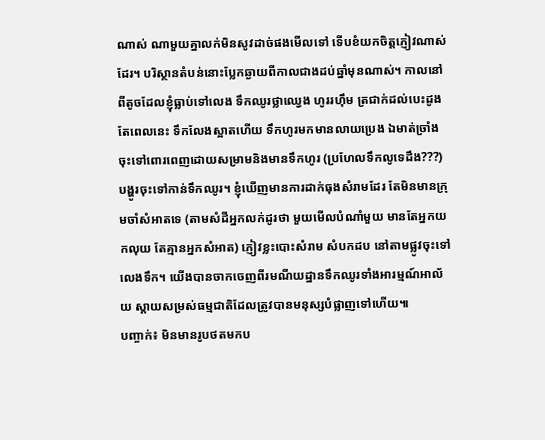ណាស់ ណាមួយគ្នាលក់មិនសូវដាច់ផងមើលទៅ ទើបខំយកចិត្តភ្ញៀវណាស់ដែរ។ បរិស្ថានតំបន់នោះប្លែកឆ្ងាយពីកាលជាងដប់ឆ្នាំមុនណាស់។ កាលនៅពីតូចដែលខ្ញុំធ្លាប់ទៅលេង ទឹកឈូរថ្លាឈ្វេង ហូររហ៊ឹម ត្រជាក់ដល់បេះដូង តែពេលនេះ ទឹកលែងស្អាតហើយ ទឹកហូរមកមានលាយប្រេង ឯមាត់ច្រាំងចុះទៅពោរពេញដោយសម្រាមនិងមានទឹកហូរ (ប្រហែលទឹកលូទេដឹង???) បង្ហូរចុះទៅកាន់ទឹកឈូរ។ ខ្ញុំឃើញមានការដាក់ធុងសំរាមដែរ តែមិនមានក្រុមចាំសំអាតទេ (តាមសំដីអ្នកលក់ដូរថា មួយមើលបំណាំមួយ មានតែអ្នកយកលុយ តែគ្មានអ្នកសំអាត) ភ្ញៀវខ្លះបោះសំរាម សំបកដប នៅតាមផ្លូវចុះទៅលេងទឹក។ យើងបានចាកចេញពីរមណីយដ្ឋានទឹកឈូរទាំងអារម្មណ៍អាល័យ ស្ដាយសម្រស់ធម្មជាតិដែលត្រូវបានមនុស្សបំផ្លាញទៅហើយ៕
បញ្ចាក់៖ មិនមានរូបថតមកប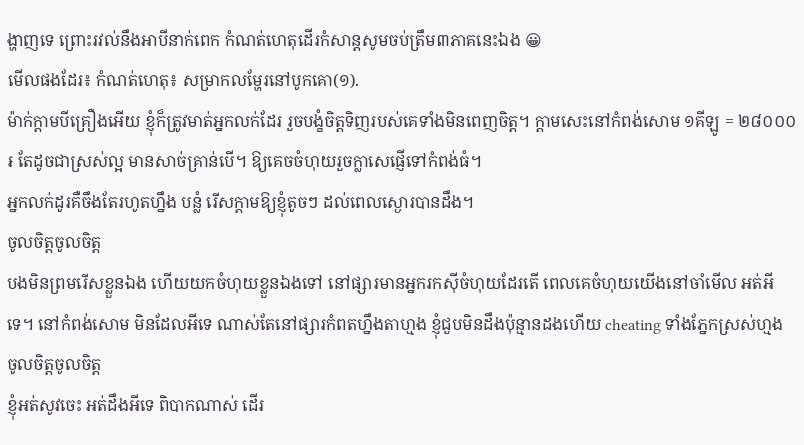ង្ហាញទេ ព្រោះរវល់នឹងអាបីនាក់ពេក កំណត់ហេតុដើរកំសាន្តសូមចប់ត្រឹម៣ភាគនេះឯង 😀
មើលផងដែរ៖ កំណត់ហេតុ៖ សម្រាកលម្ហែរនៅបូកគោ(១).
ម៉ាក់ក្តាមបីគ្រឿងអើយ ខ្ញុំក៏ត្រូវមាត់អ្នកលក់ដែរ រួចបង្ខំចិត្តទិញរបស់គេទាំងមិនពេញចិត្ត។ ក្តាមសេះនៅកំពង់សោម ១គីឡូ = ២៨០០០៛ តែដូចជាស្រស់ល្អ មានសាច់គ្រាន់បើ។ ឱ្យគេចចំហុយរួចក្លាសេផ្ញើទៅកំពង់ធំ។
អ្នកលក់ដូរគឺចឹងតែរហូតហ្នឹង បន្លំ រើសក្តាមឱ្យខ្ញុំតូចៗ ដល់ពេលស្ងោរបានដឹង។
ចូលចិត្តចូលចិត្ត
បងមិនព្រមរើសខ្លួនឯង ហើយយកចំហុយខ្លួនឯងទៅ នៅផ្សារមានអ្នករកស៊ីចំហុយដែរតើ ពេលគេចំហុយយើងនៅចាំមើល អត់អីទេ។ នៅកំពង់សោម មិនដែលអីទេ ណាស់តែនៅផ្សារកំពតហ្នឹងតាហ្មង ខ្ញុំជួបមិនដឹងប៉ុន្មានដងហើយ cheating ទាំងភ្នែកស្រស់ហ្មង
ចូលចិត្តចូលចិត្ត
ខ្ញុំអត់សូវចេះ អត់ដឹងអីទេ ពិបាកណាស់ ដើរ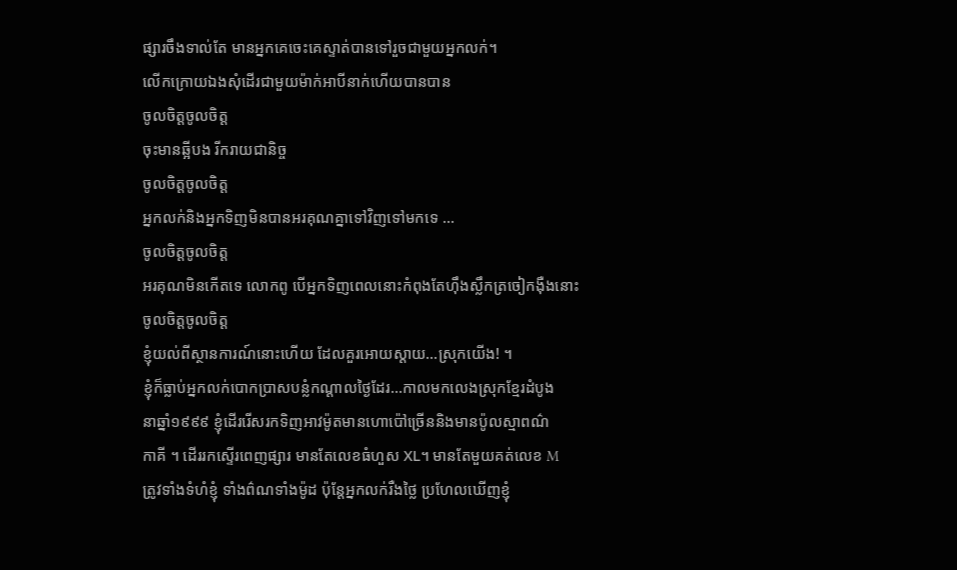ផ្សារចឹងទាល់តែ មានអ្នកគេចេះគេស្ទាត់បានទៅរួចជាមួយអ្នកលក់។
លើកក្រោយឯងសុំដើរជាមួយម៉ាក់អាបីនាក់ហើយបានបាន
ចូលចិត្តចូលចិត្ត
ចុះមានឆ្អីបង រីករាយជានិច្ច
ចូលចិត្តចូលចិត្ត
អ្នកលក់និងអ្នកទិញមិនបានអរគុណគ្នាទៅវិញទៅមកទេ …
ចូលចិត្តចូលចិត្ត
អរគុណមិនកើតទេ លោកពូ បើអ្នកទិញពេលនោះកំពុងតែហ៊ឹងស្លឹកត្រចៀកង៉ឺងនោះ
ចូលចិត្តចូលចិត្ត
ខ្ញុំយល់ពីស្ថានការណ៍នោះហើយ ដែលគួរអោយស្ដាយ…ស្រុកយើង! ។
ខ្ញុំក៏ធ្លាប់អ្នកលក់បោកប្រាសបន្លំកណ្ដាលថ្ងៃដែរ…កាលមកលេងស្រុកខ្មែរដំបូង
នាឆ្នាំ១៩៩៩ ខ្ញុំដើររើសរកទិញអាវម៉ូតមានហោប៉ៅច្រើននិងមានប៉ូលស្មាពណ៌
កាគី ។ ដើររកស្ទើរពេញផ្សារ មានតែលេខធំហួស XL។ មានតែមួយគត់លេខ M
ត្រូវទាំងទំហំខ្ញុំ ទាំងព៌ណទាំងម៉ូដ ប៉ុន្តែអ្នកលក់រឺងថ្លៃ ប្រហែលឃើញខ្ញុំ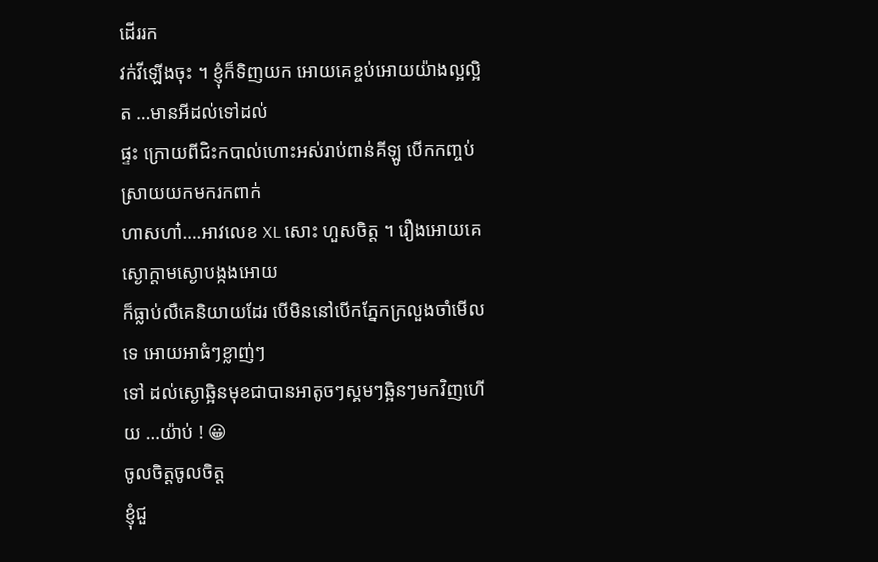ដើររក
វក់វីឡើងចុះ ។ ខ្ញុំក៏ទិញយក អោយគេខ្ចប់អោយយ៉ាងល្អល្អិត …មានអីដល់ទៅដល់
ផ្ទះ ក្រោយពីជិះកបាល់ហោះអស់រាប់ពាន់គីឡូ បើកកញ្ចប់ស្រាយយកមករកពាក់
ហាសហា៎….អាវលេខ XL សោះ ហួសចិត្ត ។ រឿងអោយគេស្ងោក្ដាមស្ងោបង្កងអោយ
ក៏ធ្លាប់លឺគេនិយាយដែរ បើមិននៅបើកភ្នែកក្រលួងចាំមើលទេ អោយអាធំៗខ្លាញ់ៗ
ទៅ ដល់ស្ងោឆ្អិនមុខជាបានអាតូចៗស្គមៗឆ្អិនៗមកវិញហើយ …យ៉ាប់ ! 😀
ចូលចិត្តចូលចិត្ត
ខ្ញុំជួ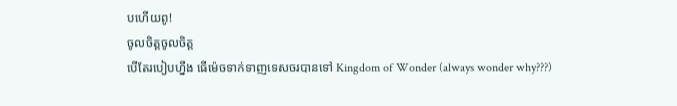បហើយពូ!
ចូលចិត្តចូលចិត្ត
បើតែរបៀបហ្នឹង ធើម៉េចទាក់ទាញទេសចរបានទៅ Kingdom of Wonder (always wonder why???)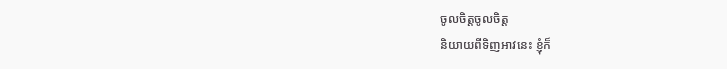ចូលចិត្តចូលចិត្ត
និយាយពីទិញអាវនេះ ខ្ញុំក៏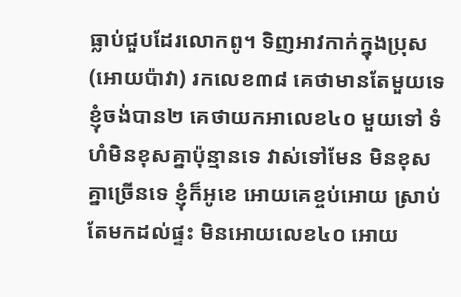ធ្លាប់ជួបដែរលោកពូ។ ទិញអាវកាក់ក្នុងប្រុស(អោយប៉ាវា) រកលេខ៣៨ គេថាមានតែមួយទេ ខ្ញុំចង់បាន២ គេថាយកអាលេខ៤០ មួយទៅ ទំហំមិនខុសគ្នាប៉ុន្មានទេ វាស់ទៅមែន មិនខុសគ្នាច្រើនទេ ខ្ញុំក៏អូខេ អោយគេខ្ចប់អោយ ស្រាប់តែមកដល់ផ្ទះ មិនអោយលេខ៤០ អោយ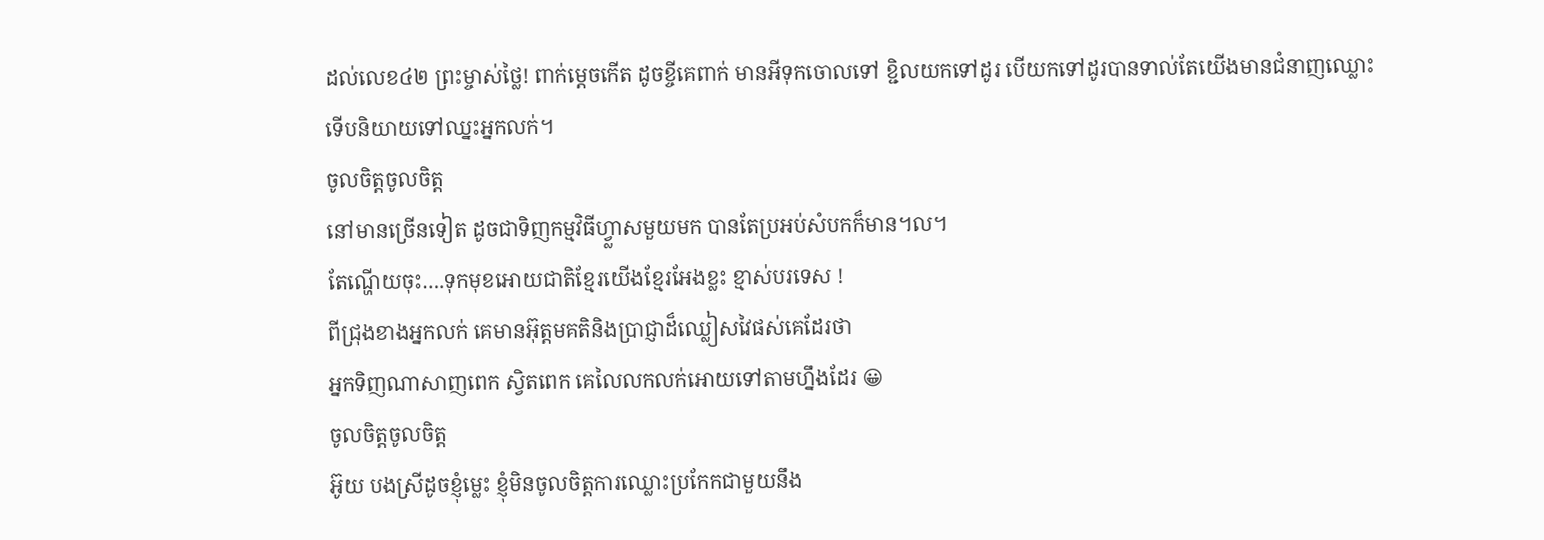ដល់លេខ៤២ ព្រះម្ចាស់ថ្លៃ! ពាក់ម្ដេចកើត ដូចខ្ចីគេពាក់ មានអីទុកចោលទៅ ខ្ជិលយកទៅដូរ បើយកទៅដូរបានទាល់តែយើងមានជំនាញឈ្លោះ ទើបនិយាយទៅឈ្នះអ្នកលក់។
ចូលចិត្តចូលចិត្ត
នៅមានច្រើនទៀត ដូចជាទិញកម្មវិធីហ្វ្លាសមួយមក បានតែប្រអប់សំបកក៏មាន។ល។
តែណ្ហើយចុះ….ទុកមុខអោយជាតិខ្មែរយើងខ្មែរអែងខ្លះ ខ្មាស់បរទេស !
ពីជ្រុងខាងអ្នកលក់ គេមានអ៊ុត្តមគតិនិងប្រាជ្ញាដ៏ឈ្លៀសវៃផស់គេដែរថា
អ្នកទិញណាសាញពេក ស្វិតពេក គេលៃលកលក់អោយទៅតាមហ្នឹងដែរ 😀
ចូលចិត្តចូលចិត្ត
អ៊ូយ បងស្រីដូចខ្ញុំម្លេះ ខ្ញុំមិនចូលចិត្តការឈ្លោះប្រកែកជាមួយនឹង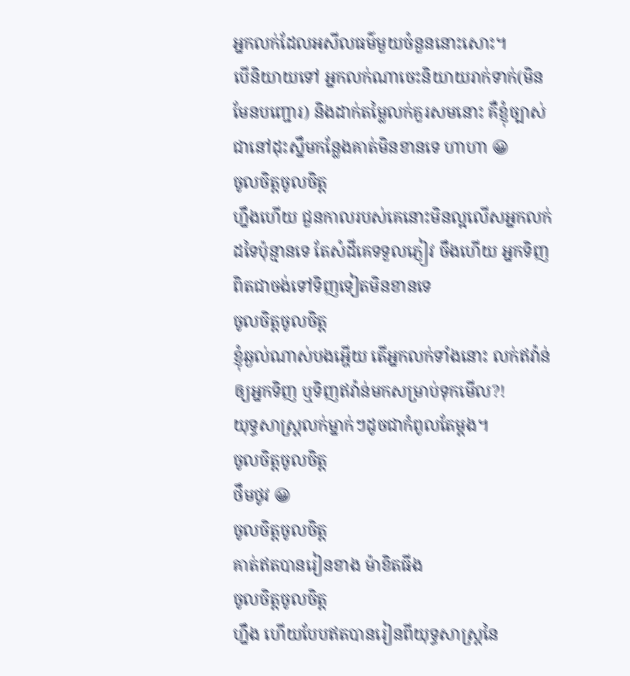អ្នកលក់ដែលអសីលធម៌មួយចំនួននោះសោះ។
បើនិយាយទៅ អ្នកលក់ណាចេះនិយាយរាក់ទាក់(មិនមែនបញ្ជោរ) និងដាក់តម្លៃលក់គួរសមនោះ គឺខ្ញុំច្បាស់ជានៅដុះស្នឹមកន្លែងគាត់មិនខានទេ ហាហា 😀
ចូលចិត្តចូលចិត្ត
ហ្នឹងហើយ ជួនកាលរបស់គេនោះមិនល្អលើសអ្នកលក់ដទៃប៉ុន្មានទេ តែសំដីគេទទួលភ្ញៀវ ចឹងហើយ អ្នកទិញពិតជាចង់ទៅទិញទៀតមិនខានទេ
ចូលចិត្តចូលចិត្ត
ខ្ញុំឆ្ងល់ណាស់បងអ្ហើយ តើអ្នកលក់ទាំងនោះ លក់ឥវ៉ាន់ឲ្យអ្នកទិញ ឬទិញឥវ៉ាន់មកសម្រាប់ទុកមើល?!
យុទ្ធសាស្ត្រលក់ម្នាក់ៗដូចជាកំពូលតែម្តង។
ចូលចិត្តចូលចិត្ត
ថឹមថូវ 😀
ចូលចិត្តចូលចិត្ត
គាត់ឥតបានរៀនខាង ម៉ាខិតធីង
ចូលចិត្តចូលចិត្ត
ហ្នឹង ហើយបែបឥតបានរៀនពីយុទ្ធសាស្រ្តនៃ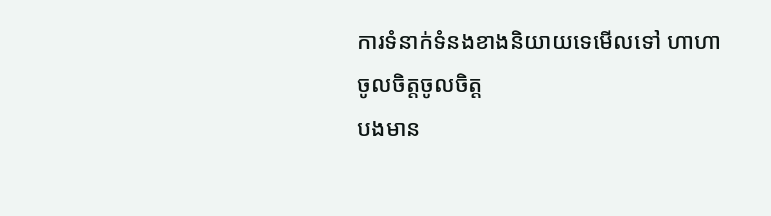ការទំនាក់ទំនងខាងនិយាយទេមើលទៅ ហាហា
ចូលចិត្តចូលចិត្ត
បងមាន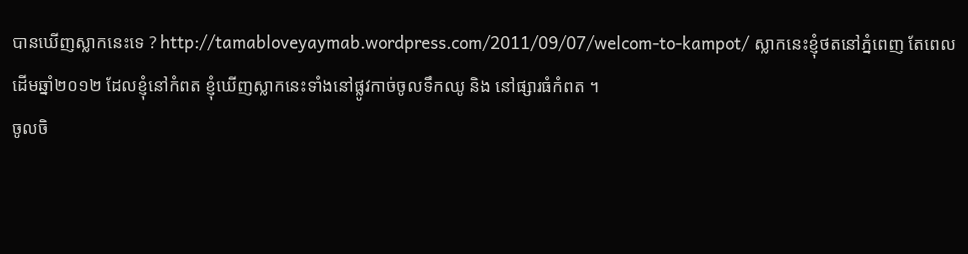បានឃើញស្លាកនេះទេ ? http://tamabloveyaymab.wordpress.com/2011/09/07/welcom-to-kampot/ ស្លាកនេះខ្ញុំថតនៅភ្នំពេញ តែពេលដើមឆ្នាំ២០១២ ដែលខ្ញុំនៅកំពត ខ្ញុំឃើញស្លាកនេះទាំងនៅផ្លូវកាច់ចូលទឹកឈូ និង នៅផ្សារធំកំពត ។
ចូលចិ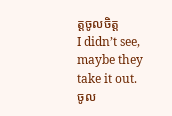ត្តចូលចិត្ត
I didn’t see, maybe they take it out.
ចូល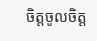ចិត្តចូលចិត្ត